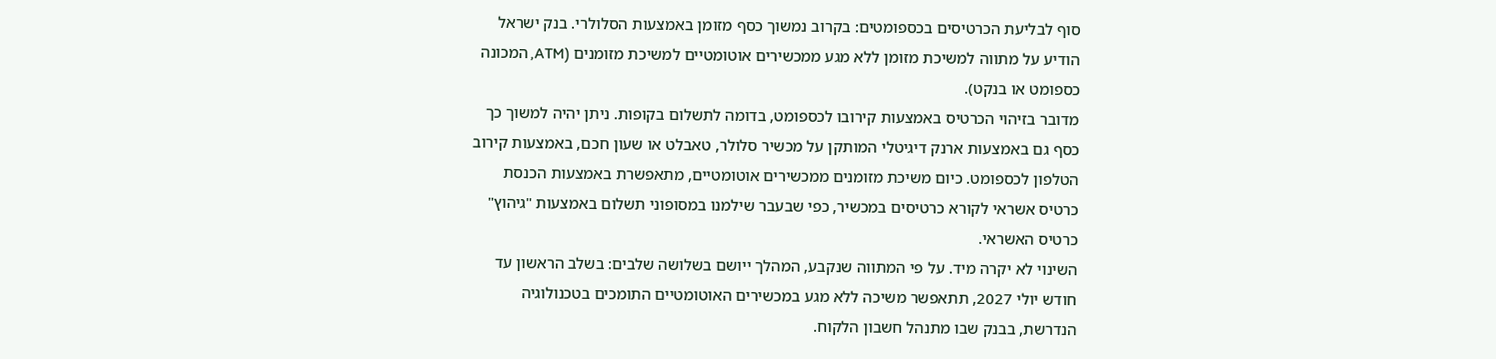סוף לבליעת הכרטיסים בכספומטים: בקרוב נמשוך כסף מזומן באמצעות הסלולרי. בנק ישראל הודיע על מתווה למשיכת מזומן ללא מגע ממכשירים אוטומטיים למשיכת מזומנים (ATM, המכונה כספומט או בנקט).
מדובר בזיהוי הכרטיס באמצעות קירובו לכספומט, בדומה לתשלום בקופות. ניתן יהיה למשוך כך כסף גם באמצעות ארנק דיגיטלי המותקן על מכשיר סלולר, טאבלט או שעון חכם, באמצעות קירוב הטלפון לכספומט. כיום משיכת מזומנים ממכשירים אוטומטיים, מתאפשרת באמצעות הכנסת כרטיס אשראי לקורא כרטיסים במכשיר, כפי שבעבר שילמנו במסופוני תשלום באמצעות "גיהוץ" כרטיס האשראי.
השינוי לא יקרה מיד. על פי המתווה שנקבע, המהלך ייושם בשלושה שלבים: בשלב הראשון עד חודש יולי 2027, תתאפשר משיכה ללא מגע במכשירים האוטומטיים התומכים בטכנולוגיה הנדרשת, בבנק שבו מתנהל חשבון הלקוח.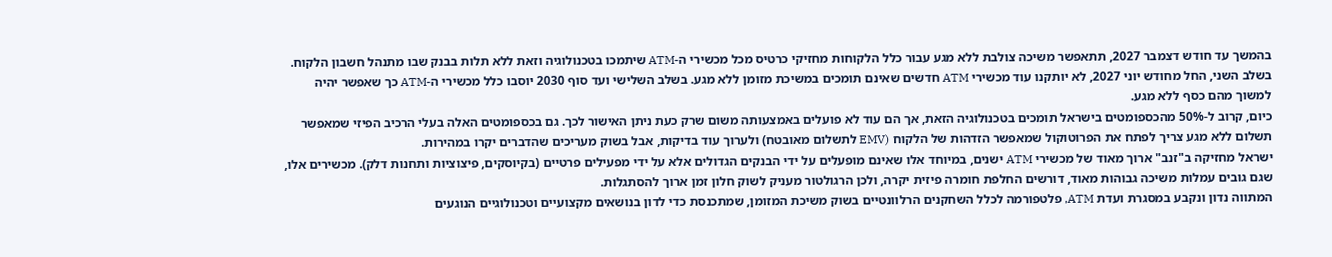בהמשך עד חודש דצמבר 2027, תתאפשר משיכה צולבת ללא מגע עבור כלל הלקוחות מחזיקי כרטיס מכל מכשירי ה-ATM שיתמכו בטכנולוגיה וזאת ללא תלות בבנק שבו מתנהל חשבון הלקוח.
בשלב השני, החל מחודש יוני 2027, לא יותקנו עוד מכשירי ATM חדשים שאינם תומכים במשיכת מזומן ללא מגע. בשלב השלישי ועד סוף 2030 יוסבו כלל מכשירי ה-ATM כך שאפשר יהיה למשוך מהם כסף ללא מגע.
כיום, קרוב ל-50% מהכספומטים בישראל תומכים בטכנולוגיה הזאת, אך הם עוד לא פועלים באמצעותה משום שרק כעת ניתן האישור לכך. גם בכספומטים האלה בעלי הרכיב הפיזי שמאפשר תשלום ללא מגע צריך לפתח את הפרוטוקול שמאפשר הזדהות של הלקוח (EMV לתשלום מאובטח) ולערוך עוד בדיקות, אבל בשוק מעריכים שהדברים יקרו במהירות.
ישראל מחזיקה ב"זנב" ארוך מאוד של מכשירי ATM ישנים, במיוחד אלו שאינם מופעלים על ידי הבנקים הגדולים אלא על ידי מפעילים פרטיים (בקיוסקים, פיצוציות ותחנות דלק). מכשירים אלו, שגם גובים עמלות משיכה גבוהות מאוד, דורשים החלפת חומרה פיזית יקרה, ולכן הרגולטור מעניק לשוק חלון זמן ארוך להסתגלות.
המתווה נדון ונקבע במסגרת ועדת ATM, פלטפורמה לכלל השחקנים הרלוונטיים בשוק משיכת המזומן, שמתכנסת כדי לדון בנושאים מקצועיים וטכנולוגיים הנוגעים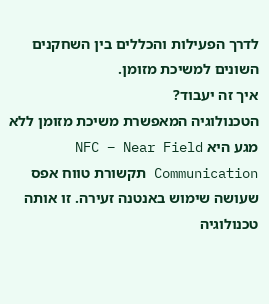לדרך הפעילות והכללים בין השחקנים השונים למשיכת מזומן.
איך זה יעבוד?
הטכנולוגיה המאפשרת משיכת מזומן ללא מגע היא NFC – Near Field Communication תקשורת טווח אפס שעושה שימוש באנטנה זעירה. זו אותה טכנולוגיה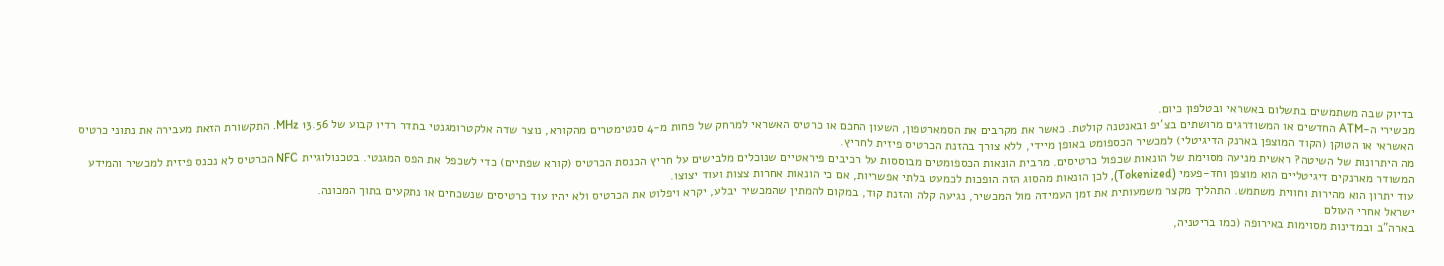בדיוק שבה משתמשים בתשלום באשראי ובטלפון כיום.
מכשירי ה-ATM החדשים או המשודרגים מרושתים בצ'יפ ובאנטנה קולטת. כאשר את מקרבים את הסמארטפון, השעון החכם או כרטיס האשראי למרחק של פחות מ-4 סנטימטרים מהקורא, נוצר שדה אלקטרומגנטי בתדר רדיו קבוע של 13.56 MHz. התקשורת הזאת מעבירה את נתוני כרטיס האשראי או הטוקן (הקוד המוצפן בארנק הדיגיטלי) למכשיר הכספומט באופן מיידי, ללא צורך בהזנת הכרטיס פיזית לחריץ.
מה היתרונות של השיטה? ראשית מניעה מסוימת של הונאות שכפול כרטיסים. מרבית הונאות הכספומטים מבוססות על רכיבים פיראטיים שנוכלים מלבישים על חריץ הכנסת הכרטיס (קורא שפתיים) כדי לשכפל את הפס המגנטי. בטכנולוגיית NFC הכרטיס לא נכנס פיזית למכשיר והמידע המשודר מארנקים דיגיטליים הוא מוצפן וחד-פעמי (Tokenized), לכן הונאות מהסוג הזה הופכות לכמעט בלתי אפשריות, אם כי הונאות אחרות צצות ועוד יצוצו.
עוד יתרון הוא מהירות וחווית משתמש. התהליך מקצר משמעותית את זמן העמידה מול המכשיר, נגיעה קלה והזנת קוד, במקום להמתין שהמכשיר יבלע, יקרא ויפלוט את הכרטיס ולא יהיו עוד כרטיסים שנשכחים או נתקעים בתוך המכונה.
ישראל אחרי העולם
בארה"ב ובמדינות מסוימות באירופה (כמו בריטניה,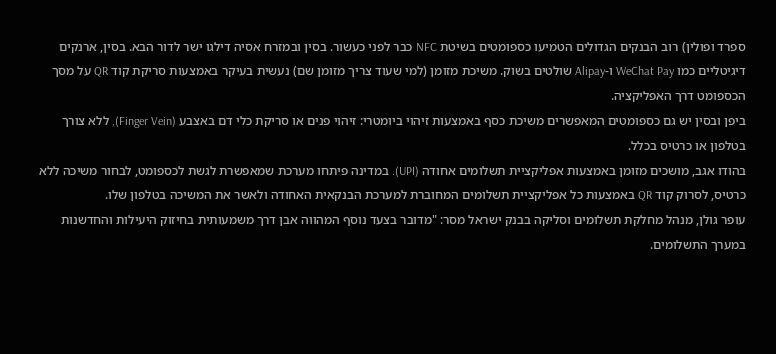ספרד ופולין) רוב הבנקים הגדולים הטמיעו כספומטים בשיטת NFC כבר לפני כעשור. בסין ובמזרח אסיה דילגו ישר לדור הבא. בסין, ארנקים דיגיטליים כמו WeChat Pay ו-Alipay שולטים בשוק. משיכת מזומן (למי שעוד צריך מזומן שם) נעשית בעיקר באמצעות סריקת קוד QR על מסך הכספומט דרך האפליקציה.
ביפן ובסין יש גם כספומטים המאפשרים משיכת כסף באמצעות זיהוי ביומטרי: זיהוי פנים או סריקת כלי דם באצבע (Finger Vein), ללא צורך בטלפון או כרטיס בכלל.
בהודו אגב, מושכים מזומן באמצעות אפליקציית תשלומים אחודה (UPI). במדינה פיתחו מערכת שמאפשרת לגשת לכספומט, לבחור משיכה ללא כרטיס, לסרוק קוד QR באמצעות כל אפליקציית תשלומים המחוברת למערכת הבנקאית האחודה ולאשר את המשיכה בטלפון שלו.
עופר גולן, מנהל מחלקת תשלומים וסליקה בבנק ישראל מסר: "מדובר בצעד נוסף המהווה אבן דרך משמעותית בחיזוק היעילות והחדשנות במערך התשלומים.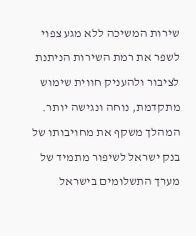שירות המשיכה ללא מגע צפוי לשפר את רמת השירות הניתנת לציבור ולהעניק חווית שימוש מתקדמת, נוחה ונגישה יותר. המהלך משקף את מחויבותו של בנק ישראל לשיפור מתמיד של מערך התשלומים בישראל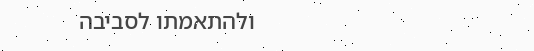ולהתאמתו לסביבה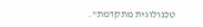טכנולוגית מתקדמת".